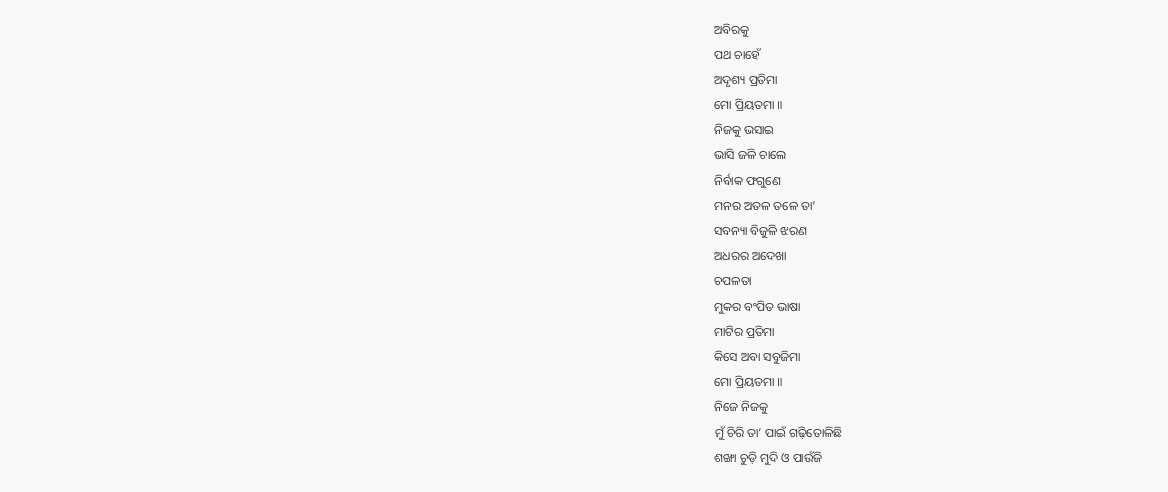ଅବିରକୁ
ପଥ ଚାହେଁ
ଅଦୃଶ୍ୟ ପ୍ରତିମା
ମୋ ପ୍ରିୟତମା ॥
ନିଜକୁ ଭସାଇ
ଭାସି ଜଳି ଚାଲେ
ନିର୍ବାକ ଫଗୁଣେ
ମନର ଅତଳ ତଳେ ତା’
ସବନ୍ୟା ବିଜୁଳି ଝରଣ
ଅଧରର ଅଦେଖା
ଚପଳତା
ମୁକର ବଂପିତ ଭାଷା
ମାଟିର ପ୍ରତିମା
କିସେ ଅବା ସବୁଜିମା
ମୋ ପ୍ରିୟତମା ॥
ନିଜେ ନିଜକୁ
ମୁଁ ଚିରି ତା’ ପାଇଁ ଗଢ଼ିତୋଳିଛି
ଶଙ୍ଖା ଚୁଡ଼ି ମୁଦି ଓ ପାଉଁଜି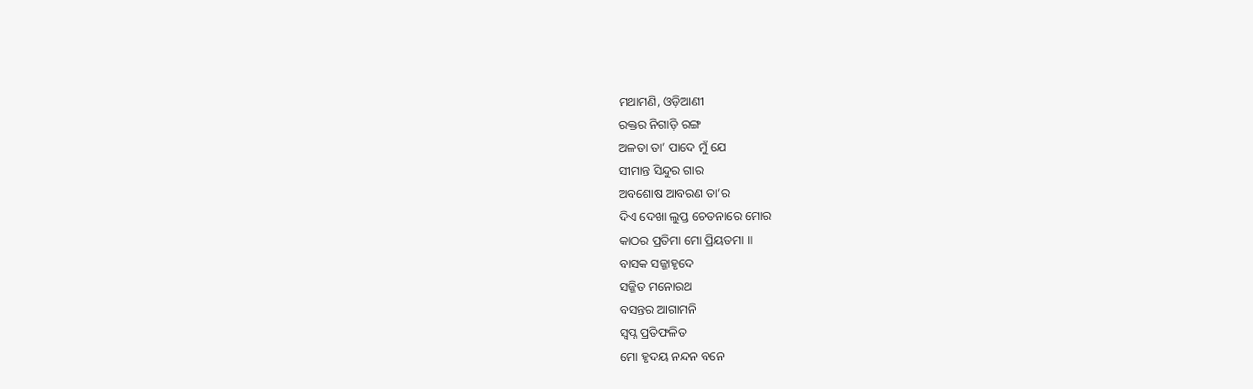ମଥାମଣି, ଓଡ଼ିଆଣୀ
ରକ୍ତର ନିଗାଡ଼ି ରଙ୍ଗ
ଅଳତା ତା’ ପାଦେ ମୁଁ ଯେ
ସୀମାନ୍ତ ସିନ୍ଦୁର ଗାର
ଅବଶୋଷ ଆବରଣ ତା’ର
ଦିଏ ଦେଖା ଲୁପ୍ତ ଚେତନାରେ ମୋର
କାଠର ପ୍ରତିମା ମୋ ପ୍ରିୟତମା ॥
ବାସକ ସଜ୍ଜାହୃଦେ
ସଜ୍ଜିତ ମନୋରଥ
ବସନ୍ତର ଆଗାମନି
ସ୍ବପ୍ନ ପ୍ରତିଫଳିତ
ମୋ ହୃଦୟ ନନ୍ଦନ ବନେ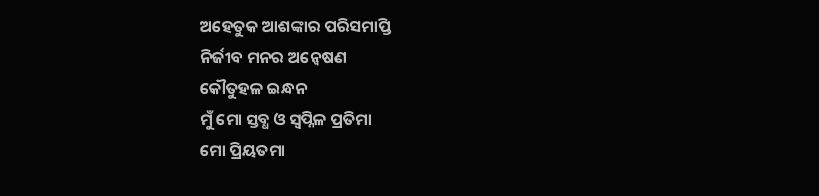ଅହେତୁକ ଆଶଙ୍କାର ପରିସମାପ୍ତି
ନିର୍ଜୀବ ମନର ଅନ୍ୱେଷଣ
କୌତୁହଳ ଇନ୍ଧନ
ମୁଁ ମୋ ସ୍ତବ୍ଧ ଓ ସ୍ୱପ୍ନିଳ ପ୍ରତିମା
ମୋ ପ୍ରିୟତମା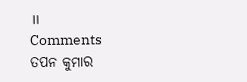॥
Comments
ତପନ କୁମାର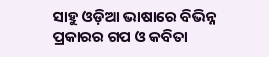ସାହୁ ଓଡ଼ିଆ ଭାଷାରେ ବିଭିନ୍ନ ପ୍ରକାରର ଗପ ଓ କବିତା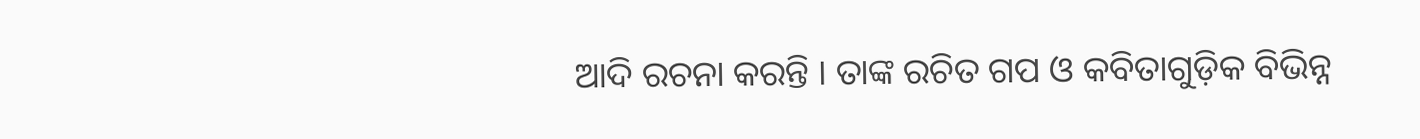ଆଦି ରଚନା କରନ୍ତି । ତାଙ୍କ ରଚିତ ଗପ ଓ କବିତାଗୁଡ଼ିକ ବିଭିନ୍ନ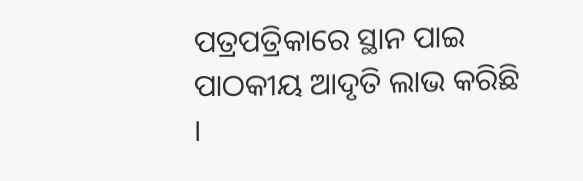ପତ୍ରପତ୍ରିକାରେ ସ୍ଥାନ ପାଇ ପାଠକୀୟ ଆଦୃତି ଲାଭ କରିଛି ।